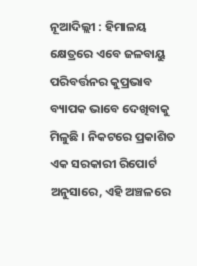ନୂଆଦିଲ୍ଲୀ : ହିମାଳୟ କ୍ଷେତ୍ରରେ ଏବେ ଜଳବାୟୁ ପରିବର୍ତ୍ତନର କୁପ୍ରଭାବ ବ୍ୟାପକ ଭାବେ ଦେଖିବାକୁ ମିଳୁଛି । ନିକଟରେ ପ୍ରକାଶିତ ଏକ ସରକାରୀ ରିପୋର୍ଟ ଅନୁସାରେ, ଏହି ଅଞ୍ଚଳରେ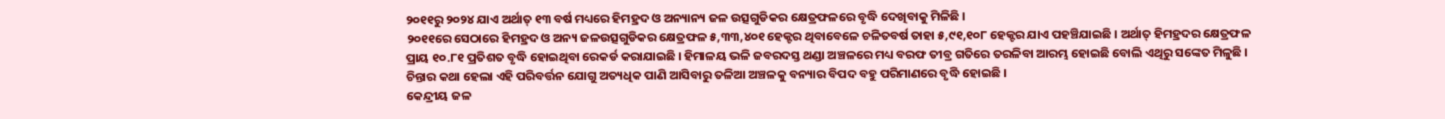୨୦୧୧ରୁ ୨୦୨୪ ଯାଏ ଅର୍ଥାତ୍ ୧୩ ବର୍ଷ ମଧ୍ୟରେ ହିମହ୍ରଦ ଓ ଅନ୍ୟାନ୍ୟ ଜଳ ଉତ୍ସଗୁଡିକର କ୍ଷେତ୍ରଫଳରେ ବୃଦ୍ଧି ଦେଖିବାକୁ ମିଳିଛି ।
୨୦୧୧ରେ ସେଠାରେ ହିମହ୍ରଦ ଓ ଅନ୍ୟ ଜଳଉତ୍ସଗୁଡିକର କ୍ଷେତ୍ରଫଳ ୫,୩୩,୪୦୧ ହେକ୍ଟର ଥିବାବେଳେ ଚଳିତବର୍ଷ ତାହା ୫,୯୧,୧୦୮ ହେକ୍ଟର ଯାଏ ପହଞ୍ଚିଯାଇଛି । ଅର୍ଥାତ୍ ହିମହ୍ରଦର କ୍ଷେତ୍ରଫଳ ପ୍ରାୟ ୧୦.୮୧ ପ୍ରତିଶତ ବୃଦ୍ଧି ହୋଇଥିବା ରେକର୍ଡ କରାଯାଇଛି । ହିମାଳୟ ଭଳି ଜବରଦସ୍ତ ଥଣ୍ଡା ଅଞ୍ଚଳରେ ମଧ୍ୟ ବରଫ ତୀବ୍ର ଗତିରେ ତରଳିବା ଆରମ୍ଭ ହୋଇଛି ବୋଲି ଏଥିରୁ ସଙ୍କେତ ମିଳୁଛି । ଚିନ୍ତାର କଥା ହେଲା ଏହି ପରିବର୍ତ୍ତନ ଯୋଗୁ ଅତ୍ୟଧିକ ପାଣି ଆସିବାରୁ ତଳିଆ ଅଞ୍ଚଳକୁ ବନ୍ୟାର ବିପଦ ବହୁ ପରିମାଣରେ ବୃଦ୍ଧି ହୋଇଛି ।
କେନ୍ଦ୍ରୀୟ ଜଳ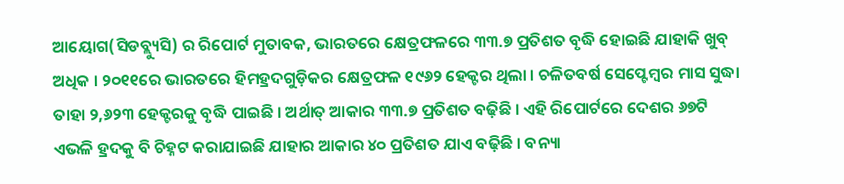ଆୟୋଗ(ସିଡବ୍ଲ୍ୟୁସି) ର ରିପୋର୍ଟ ମୁତାବକ, ଭାରତରେ କ୍ଷେତ୍ରଫଳରେ ୩୩.୭ ପ୍ରତିଶତ ବୃଦ୍ଧି ହୋଇଛି ଯାହାକି ଖୁବ୍ ଅଧିକ । ୨୦୧୧ରେ ଭାରତରେ ହିମହ୍ରଦଗୁଡ଼ିକର କ୍ଷେତ୍ରଫଳ ୧୯୬୨ ହେକ୍ଟର ଥିଲା । ଚଳିତବର୍ଷ ସେପ୍ଟେମ୍ବର ମାସ ସୁଦ୍ଧା ତାହା ୨,୬୨୩ ହେକ୍ଟରକୁ ବୃଦ୍ଧି ପାଇଛି । ଅର୍ଥାତ୍ ଆକାର ୩୩.୭ ପ୍ରତିଶତ ବଢ଼ିଛି । ଏହି ରିପୋର୍ଟରେ ଦେଶର ୬୭ଟି ଏଭଳି ହ୍ରଦକୁ ବି ଚିହ୍ନଟ କରାଯାଇଛି ଯାହାର ଆକାର ୪୦ ପ୍ରତିଶତ ଯାଏ ବଢ଼ିଛି । ବନ୍ୟା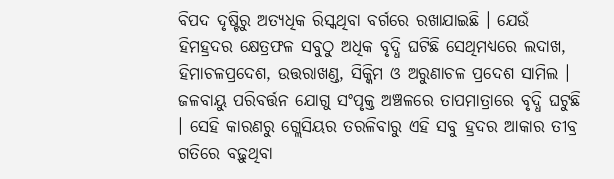ବିପଦ ଦୃଷ୍ଟିରୁ ଅତ୍ୟଧିକ ରିସ୍କଥିବା ବର୍ଗରେ ରଖାଯାଇଛି । ଯେଉଁ ହିମହ୍ରଦର କ୍ଷେତ୍ରଫଳ ସବୁଠୁ ଅଧିକ ବୃଦ୍ଧି ଘଟିଛି ସେଥିମଧ୍ୟରେ ଲଦାଖ, ହିମାଚଳପ୍ରଦେଶ, ଉତ୍ତରାଖଣ୍ଡ, ସିକ୍କିମ ଓ ଅରୁଣାଚଳ ପ୍ରଦେଶ ସାମିଲ ।
ଜଳବାୟୁ ପରିବର୍ତ୍ତନ ଯୋଗୁ ସଂପୃକ୍ତ ଅଞ୍ଚଳରେ ତାପମାତ୍ରାରେ ବୃଦ୍ଧି ଘଟୁଛି । ସେହି କାରଣରୁ ଗ୍ଲେସିୟର ତରଳିବାରୁ ଏହି ସବୁ ହ୍ରଦର ଆକାର ତୀବ୍ର ଗତିରେ ବଢ଼ୁଥିବା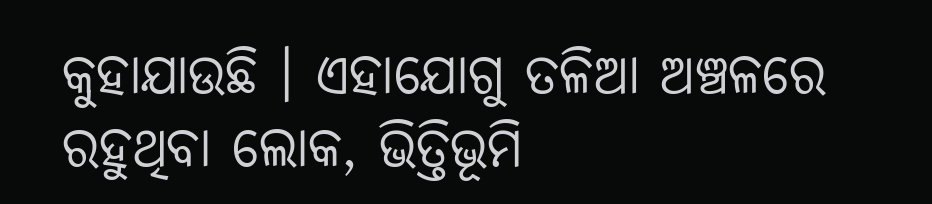କୁହାଯାଉଛି । ଏହାଯୋଗୁ ତଳିଆ ଅଞ୍ଚଳରେ ରହୁଥିବା ଲୋକ, ଭିତ୍ତିଭୂମି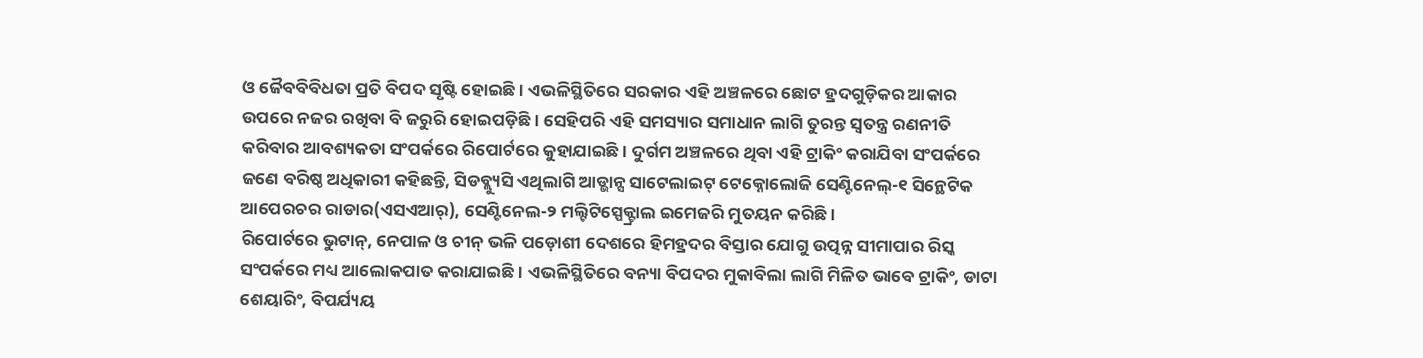ଓ ଜୈବବିବିଧତା ପ୍ରତି ବିପଦ ସୃଷ୍ଟି ହୋଇଛି । ଏଭଳିସ୍ଥିତିରେ ସରକାର ଏହି ଅଞ୍ଚଳରେ ଛୋଟ ହ୍ରଦଗୁଡ଼ିକର ଆକାର ଉପରେ ନଜର ରଖିବା ବି ଜରୁରି ହୋଇପଡ଼ିଛି । ସେହିପରି ଏହି ସମସ୍ୟାର ସମାଧାନ ଲାଗି ତୁରନ୍ତ ସ୍ୱତନ୍ତ୍ର ରଣନୀତି କରିବାର ଆବଶ୍ୟକତା ସଂପର୍କରେ ରିପୋର୍ଟରେ କୁହାଯାଇଛି । ଦୁର୍ଗମ ଅଞ୍ଚଳରେ ଥିବା ଏହି ଟ୍ରାକିଂ କରାଯିବା ସଂପର୍କରେ ଜଣେ ବରିଷ୍ଠ ଅଧିକାରୀ କହିଛନ୍ତି, ସିଡବ୍ଲ୍ୟୁସି ଏଥିଲାଗି ଆଡ୍ଭାନ୍ସ ସାଟେଲାଇଟ୍ ଟେକ୍ନୋଲୋଜି ସେଣ୍ଟିନେଲ୍-୧ ସିନ୍ଥେଟିକ ଆପେରଚର ରାଡାର(ଏସଏଆର୍), ସେଣ୍ଟିନେଲ-୨ ମଲ୍ଟିଟିସ୍ପେକ୍ଟ୍ରାଲ ଇମେଜରି ମୁତୟନ କରିଛି ।
ରିପୋର୍ଟରେ ଭୁଟାନ୍, ନେପାଳ ଓ ଚୀନ୍ ଭଳି ପଡ଼ୋଶୀ ଦେଶରେ ହିମହ୍ରଦର ବିସ୍ତାର ଯୋଗୁ ଉତ୍ପନ୍ନ ସୀମାପାର ରିସ୍କ ସଂପର୍କରେ ମଧ୍ୟ ଆଲୋକପାତ କରାଯାଇଛି । ଏଭଳିସ୍ଥିତିରେ ବନ୍ୟା ବିପଦର ମୁକାବିଲା ଲାଗି ମିଳିତ ଭାବେ ଟ୍ରାକିଂ, ଡାଟା ଶେୟାରିଂ, ବିପର୍ଯ୍ୟୟ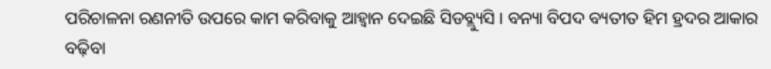ପରିଚାଳନା ରଣନୀତି ଉପରେ କାମ କରିବାକୁ ଆହ୍ୱାନ ଦେଇଛି ସିଡବ୍ଲ୍ୟୁସି । ବନ୍ୟା ବିପଦ ବ୍ୟତୀତ ହିମ ହ୍ରଦର ଆକାର ବଢ଼ିବା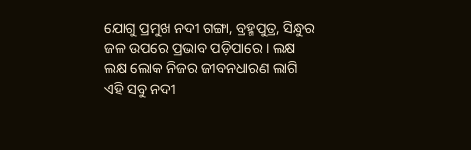ଯୋଗୁ ପ୍ରମୁଖ ନଦୀ ଗଙ୍ଗା, ବ୍ରହ୍ମପୁତ୍ର, ସିନ୍ଧୁର ଜଳ ଉପରେ ପ୍ରଭାବ ପଡ଼ିପାରେ । ଲକ୍ଷ ଲକ୍ଷ ଲୋକ ନିଜର ଜୀବନଧାରଣ ଲାଗି ଏହି ସବୁ ନଦୀ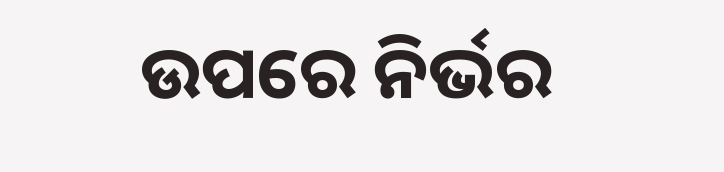ଉପରେ ନିର୍ଭର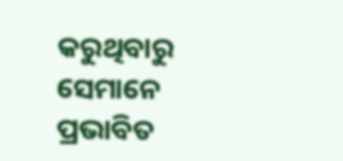କରୁଥିବାରୁ ସେମାନେ ପ୍ରଭାବିତ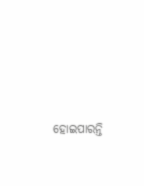ହୋଇପାରନ୍ତି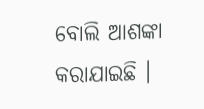ବୋଲି ଆଶଙ୍କା କରାଯାଇଛି ।